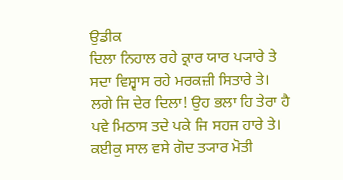ਉਡੀਕ
ਦਿਲਾ ਨਿਹਾਲ ਰਹੇ ਕ੍ਰਾਰ ਯਾਰ ਪ੍ਯਾਰੇ ਤੇ
ਸਦਾ ਵਿਸ਼੍ਵਾਸ ਰਹੇ ਮਰਕਜ਼ੀ ਸਿਤਾਰੇ ਤੇ।
ਲਗੇ ਜਿ ਦੇਰ ਦਿਲਾ! ਉਹ ਭਲਾ ਹਿ ਤੇਰਾ ਹੈ
ਪਵੇ ਮਿਠਾਸ ਤਦੇ ਪਕੇ ਜਿ ਸਹਜ ਹਾਰੇ ਤੇ।
ਕਈਕੁ ਸਾਲ ਵਸੇ ਗੋਦ ਤ੍ਯਾਰ ਮੋਤੀ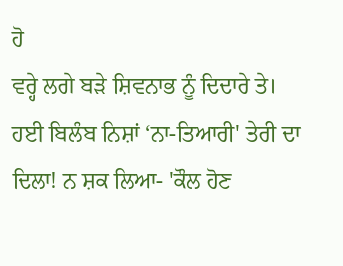ਹੋ
ਵਰ੍ਹੇ ਲਗੇ ਬੜੇ ਸ਼ਿਵਨਾਭ ਨੂੰ ਦਿਦਾਰੇ ਤੇ।
ਹਈ ਬਿਲੰਬ ਨਿਸ਼ਾਂ ‘ਨਾ-ਤਿਆਰੀ' ਤੇਰੀ ਦਾ
ਦਿਲਾ! ਨ ਸ਼ਕ ਲਿਆ- 'ਕੌਲ ਹੋਣ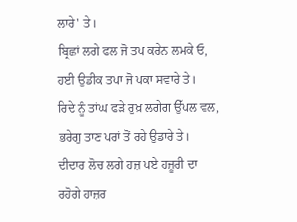ਲਾਰੇ' ਤੇ।
ਬ੍ਰਿਛਾਂ ਲਗੇ ਫਲ ਜੋ ਤਪ ਕਰੇਨ ਲਮਕੇ ਓ,
ਹਈ ਉਡੀਕ ਤਪਾ ਜੋ ਪਕਾ ਸਵਾਰੇ ਤੇ।
ਰਿਦੇ ਨੂੰ ਤਾਂਘ ਫੜੇ ਰੁਖ਼ ਲਗੇਗ ਉੱਪਲ ਵਲ,
ਭਰੇਗੁ ਤਾਣ ਪਰਾਂ ਤੋਂ ਰਹੇ ਉਡਾਰੇ ਤੇ।
ਦੀਦਾਰ ਲੋਚ ਲਗੇ ਹਜ਼ ਪਏ ਹਜ਼ੂਰੀ ਦਾ
ਰਹੋਗੇ ਹਾਜ਼ਰ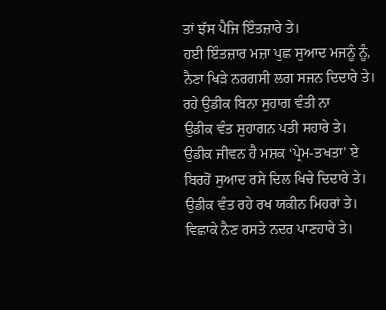ਤਾਂ ਝੱਸ ਪੈਜਿ ਇੰਤਜ਼ਾਰੇ ਤੇ।
ਹਈ ਇੰਤਜ਼ਾਰ ਮਜ਼ਾ ਪੁਛ ਸੁਆਦ ਮਜਨੂੰ ਨੂੰ,
ਨੈਣਾ ਖਿੜੇ ਨਰਗਸੀ ਲਗ ਸਜਨ ਦਿਦਾਰੇ ਤੇ।
ਰਹੇ ਉਡੀਕ ਬਿਨਾ ਸੁਹਾਗ ਵੰਤੀ ਨਾ
ਉਡੀਕ ਵੰਤ ਸੁਹਾਗਨ ਪਤੀ ਸਹਾਰੇ ਤੇ।
ਉਡੀਕ ਜੀਵਨ ਹੈ ਮਸ਼ਕ ‘ਪ੍ਰੇਮ-ਤਖਤਾ’ ਏ
ਬਿਰਹੋਂ ਸੁਆਦ ਰਸੇ ਦਿਲ ਖਿਚੇ ਦਿਦਾਰੇ ਤੇ।
ਉਡੀਕ ਵੰਤ ਰਹੇ ਰਖ ਯਕੀਨ ਮਿਹਰਾਂ ਤੇ।
ਵਿਛਾਕੇ ਨੈਣ ਰਸਤੇ ਨਦਰ ਪਾਣਹਾਰੇ ਤੇ।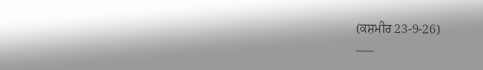(ਕਸ਼ਮੀਰ 23-9-26)
–––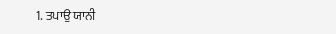1. ਤਪਾਉ ਯਾਨੀ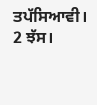ਤਪੱਸਿਆਵੀ।
2 ਝੱਸ।